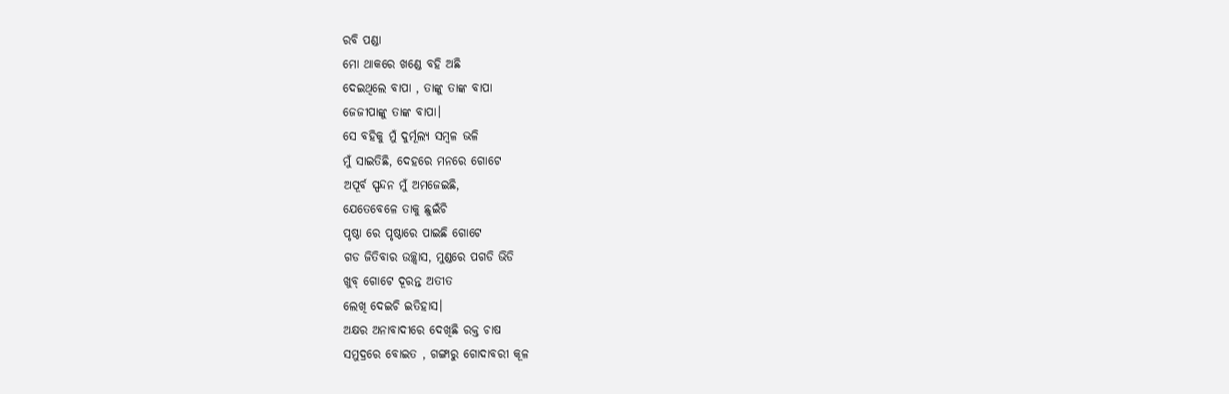ରବି ପଣ୍ଡା
ମୋ ଥାକରେ ଖଣ୍ଡେ ବହି ଅଛି
ଦେଇଥିଲେ ବାପା , ତାଙ୍କୁ ତାଙ୍କ ବାପା
ଜେଜୀପାଙ୍କୁ ତାଙ୍କ ବାପା।
ସେ ବହିକୁ ମୁଁ ଦୁର୍ମୂଲ୍ୟ ସମ୍ବଳ ଭଳି
ମୁଁ ସାଇତିଛି, ଦେହରେ ମନରେ ଗୋଟେ
ଅପୂର୍ବ ସ୍ପନ୍ଦନ ମୁଁ ଅମଜେଇଛି,
ଯେତେବେଳେ ତାକୁ ଛୁଇଁଚି
ପୃଷ୍ଠା ରେ ପୃଷ୍ଠାରେ ପାଇଛି ଗୋଟେ
ଗଡ ଜିତିବାର ଉଚ୍ଛ୍ୱାସ, ମୁଣ୍ଡରେ ପଗଡି ଭିଡି
ଖୁବ୍ ଗୋଟେ ଦୂରନ୍ତ ଅତୀତ
ଲେଖି ଦେଇଚି ଇତିହାସ।
ଅକ୍ଷର ଅନାବାଦୀରେ ଦେଖିଛି ରକ୍ତ ଚାଷ
ସମୁଦ୍ରରେ ବୋଇତ , ଗଙ୍ଗାରୁ ଗୋଦାବରୀ କୂଳ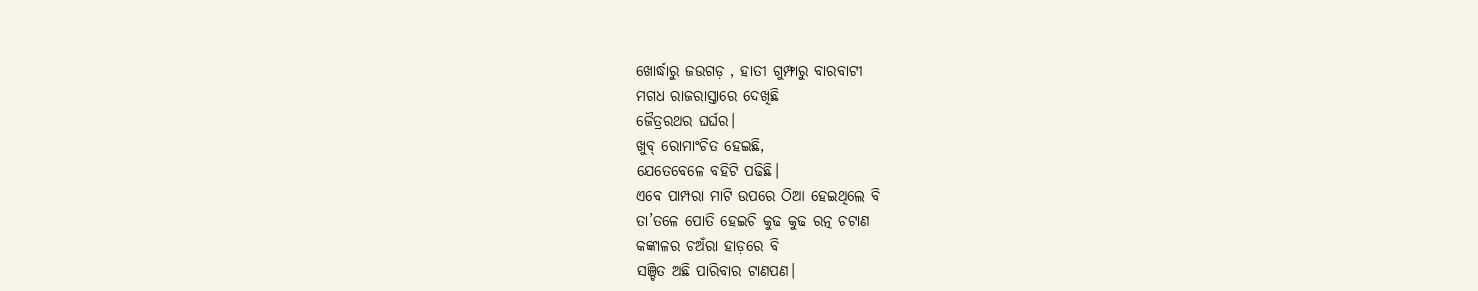ଖୋର୍ଦ୍ଧାରୁ ଜଉଗଡ଼ , ହାତୀ ଗୁମ୍ଫାରୁ ବାରବାଟୀ
ମଗଧ ରାଜରାସ୍ତାରେ ଦେଖିଛି
ଜୈତ୍ରରଥର ଘର୍ଘର।
ଖୁବ୍ ରୋମାଂଚିତ ହେଇଛି,
ଯେତେବେଳେ ବହିଟି ପଢିଛି।
ଏବେ ପାମ୍ପରା ମାଟି ଉପରେ ଠିଆ ହେଇଥିଲେ ବି
ତା’ତଳେ ପୋତି ହେଇଚି କୁଢ କୁଢ ରତ୍ନ ଚଟାଣ
କଙ୍କାଳର ଚଅଁରା ହାଡ଼ରେ ବି
ସଞ୍ଚିତ ଅଛି ପାରିବାର ଟାଣପଣ।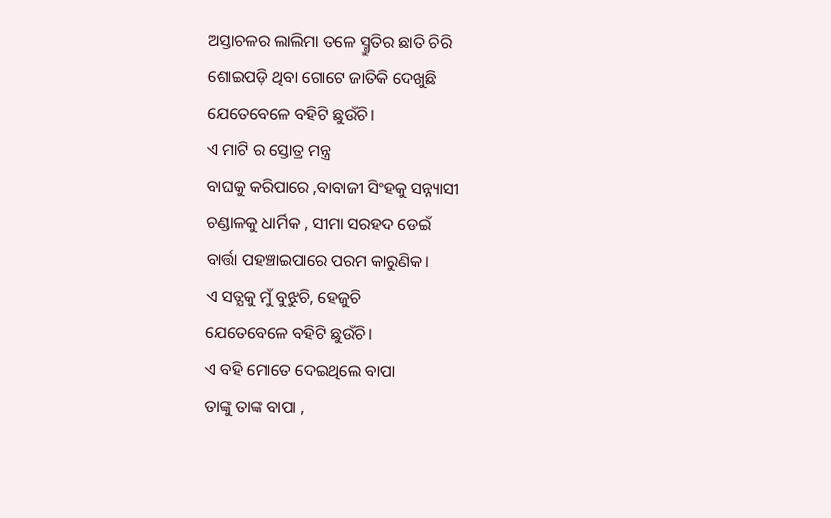ଅସ୍ତାଚଳର ଲାଲିମା ତଳେ ସ୍ମ୍ରୁତିର ଛାତି ଚିରି
ଶୋଇପଡ଼ି ଥିବା ଗୋଟେ ଜାତିକି ଦେଖୁଛି
ଯେତେବେଳେ ବହିଟି ଛୁଉଁଚି।
ଏ ମାଟି ର ସ୍ତୋତ୍ର ମନ୍ତ୍ର
ବାଘକୁ କରିପାରେ ,ବାବାଜୀ ସିଂହକୁ ସନ୍ନ୍ୟାସୀ
ଚଣ୍ଡାଳକୁ ଧାର୍ମିକ , ସୀମା ସରହଦ ଡେଇଁ
ବାର୍ତ୍ତା ପହଞ୍ଚାଇପାରେ ପରମ କାରୁଣିକ।
ଏ ସତ୍ଯକୁ ମୁଁ ବୁଝୁଚି, ହେଜୁଚି
ଯେତେବେଳେ ବହିଟି ଛୁଉଁଚି।
ଏ ବହି ମୋତେ ଦେଇଥିଲେ ବାପା
ତାଙ୍କୁ ତାଙ୍କ ବାପା ,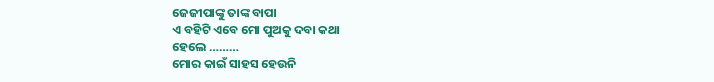ଜେଜୀପାଙ୍କୁ ତାଙ୍କ ବାପା
ଏ ବହିଟି ଏବେ ମୋ ପୁଅକୁ ଦବା କଥା
ହେଲେ ………
ମୋର କାଇଁ ସାହସ ହେଉନି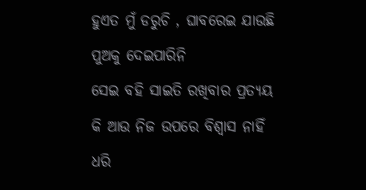ହୁଏତ ମୁଁ ଡରୁଚି , ଘାବରେଇ ଯାଉଛି
ପୁଅକୁ ଦେଇପାରିନି
ସେଇ ବହି ସାଇତି ରଖିବାର ପ୍ରତ୍ୟୟ
କି ଆଉ ନିଜ ଉପରେ ବିଶ୍ୱାସ ନାହିଁ
ଧରି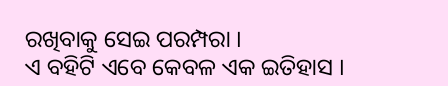ରଖିବାକୁ ସେଇ ପରମ୍ପରା ।
ଏ ବହିଟି ଏବେ କେବଳ ଏକ ଇତିହାସ ।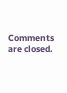Comments are closed.